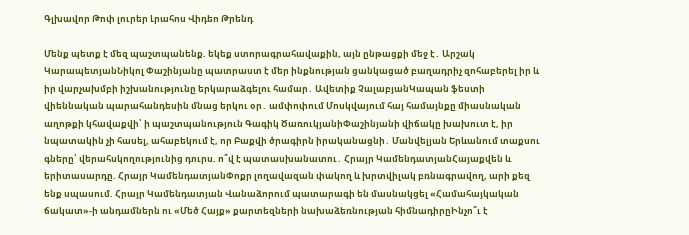Գլխավոր Թոփ լուրեր Լրահոս Վիդեո Թրենդ

Մենք պետք է մեզ պաշտպանենք. եկեք ստորագրահավաքին, այն ընթացքի մեջ է․ Արշակ ԿարապետյանՆիկոլ Փաշինյանը պատրաստ է մեր ինքնության ցանկացած բաղադրիչ զոհաբերել իր և իր վարչախմբի իշխանությունը երկարաձգելու համար․ Ավետիք ՉալաբյանԿապան ֆեստի վիեննական պարահանդեսին մնաց երկու օր․ ամփոփում Մոսկվայում հայ համայնքը միասնական աղոթքի կհավաքվի՝ ի պաշտպանություն Գագիկ ԾառուկյանիՓաշինյանի վիճակը խախուտ է, իր նպատակին չի հասել, ահաբեկում է, որ Բաքվի ծրագիրն իրականացնի․ Մանվելյան Երևանում տաքսու գները՝ վերահսկողությունից դուրս. ո՞վ է պատասխանատու․ Հրայր ԿամենդատյանՀայաքվեն և երիտասարդը. Հրայր ԿամենդատյանՓոքր լողավազան փակող և խրտվիլակ բռնագրավող, արի քեզ ենք սպասում. Հրայր Կամենդատյան Վանաձորում պատարագի են մասնակցել «Համահայկական ճակատ»-ի անդամներն ու «Մեծ Հայք» քարտեզների նախաձեռնության հիմնադիրըԻնչո՞ւ է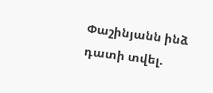Փաշինյանն ինձ դատի տվել.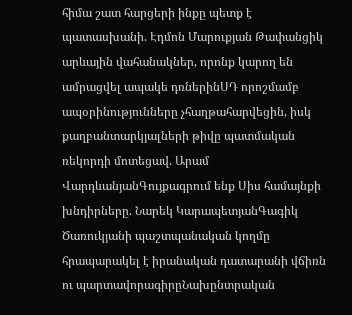հիմա շատ հարցերի ինքը պետք է պատասխանի. Էդմոն Մարուքյան Թափանցիկ արևային վահանակներ, որոնք կարող են ամրացվել ապակե դռներինՍԴ որոշմամբ ապօրինությունները չհաղթահարվեցին, իսկ քաղբանտարկյալների թիվը պատմական ռեկորդի մոտեցավ. Արամ ՎարդևանյանԳույքագրում ենք Սիս համայնքի խնդիրները. Նարեկ ԿարապետյանԳագիկ Ծառուկյանի պաշտպանական կողմը հրապարակել է իրանական դատարանի վճիռն ու պարտավորագիրըՆախընտրական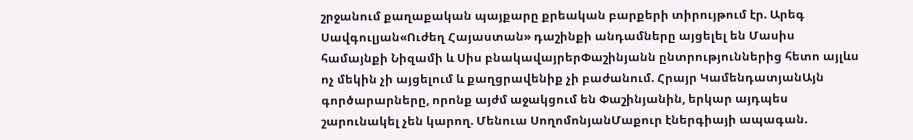շրջանում քաղաքական պայքարը քրեական բարքերի տիրույթում էր. Արեգ Սավգուլյան«Ուժեղ Հայաստան» դաշինքի անդամները այցելել են Մասիս համայնքի Նիզամի և Սիս բնակավայրերՓաշինյանն ընտրություններից հետո այլևս ոչ մեկին չի այցելում և քաղցրավենիք չի բաժանում. Հրայր ԿամենդատյանԱյն գործարարները, որոնք այժմ աջակցում են Փաշինյանին, երկար այդպես շարունակել չեն կարող. Մենուա ՍողոմոնյանՄաքուր էներգիայի ապագան.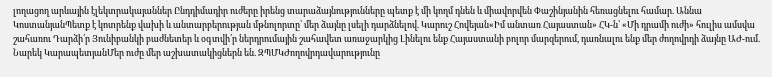լողացող արևային էլեկտրակայաններ Ընդդիմադիր ուժերը իրենց տարաձայնությունները պետք է մի կողմ դնեն և միավորվեն Փաշինյանին հեռացնելու համար. Աննա ԿոստանյանՊետք է կոտրենք վախի և անտարբերության մթնոլորտը՝ մեր ձայնը լսելի դարձնելով. Կարուշ Հովեյան«Իմ անտառ Հայաստան» ՀԿ-ն՝ «Մի դրամի ուժի» հուլիս ամսվա շահառու Դարձի՛ր Յունիբանկի բաժնետեր և օգտվի՛ր ներդրումային շահավետ առաջարկից Լինելու ենք Հայաստանի բոլոր մարզերում, դառնալու ենք մեր ժողովրդի ձայնը ԱԺ-ում. Նարեկ ԿարապետյանՄեր ուժը մեր աշխատակիցներն են. ԶՊՄԿԺողովրդավարությունը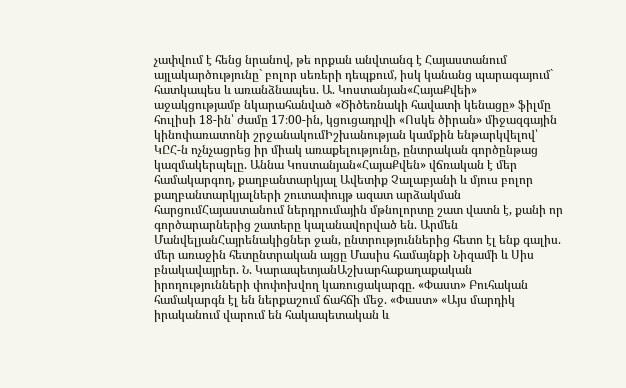չափվում է հենց նրանով, թե որքան անվտանգ է Հայաստանում այլակարծությունը` բոլոր սեռերի դեպքում, իսկ կանանց պարագայում` հատկապես և առանձնապես. Ա. Կոստանյան«ՀայաՔվեի» աջակցությամբ նկարահանված «Ծիծեռնակի հավատի կենացը» ֆիլմը հուլիսի 18-ին՝ ժամը 17։00-ին, կցուցադրվի «Ոսկե ծիրան» միջազգային կինոփառատոնի շրջանակումԻշխանության կամքին ենթարկվելով՝ ԿԸՀ-ն ոչնչացրեց իր միակ առաքելությունը, ընտրական գործընթաց կազմակերպելը. Աննա Կոստանյան«ՀայաՔվեն» վճռական է մեր համակարգող, քաղբանտարկյալ Ավետիք Չալաբյանի և մյուս բոլոր քաղբանտարկյալների շուտափույթ ազատ արձակման հարցումՀայաստանում ներդրումային մթնոլորտը շատ վատն է, քանի որ գործարարներից շատերը կալանավորված են. Արմեն ՄանվելյանՀայրենակիցներ ջան, ընտրություններից հետո էլ ենք գալիս. մեր առաջին հետընտրական այցը Մասիս համայնքի Նիզամի և Սիս բնակավայրեր. Ն. ԿարապետյանԱշխարհաքաղաքական իրողությունների փոփոխվող կառուցակարգը. «Փաստ» Բուհական համակարգն էլ են ներքաշում ճահճի մեջ. «Փաստ» «Այս մարդիկ իրականում վարում են հակապետական և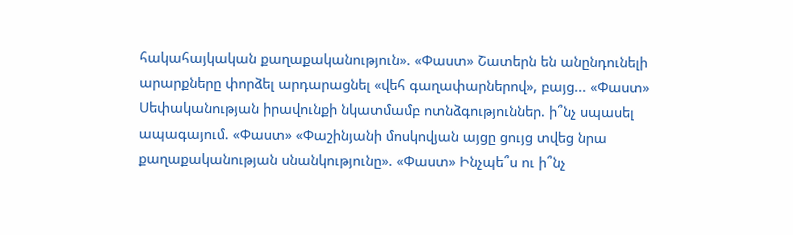հակահայկական քաղաքականություն». «Փաստ» Շատերն են անընդունելի արարքները փորձել արդարացնել «վեհ գաղափարներով», բայց... «Փաստ» Սեփականության իրավունքի նկատմամբ ոտնձգություններ. ի՞նչ սպասել ապագայում. «Փաստ» «Փաշինյանի մոսկովյան այցը ցույց տվեց նրա քաղաքականության սնանկությունը». «Փաստ» Ինչպե՞ս ու ի՞նչ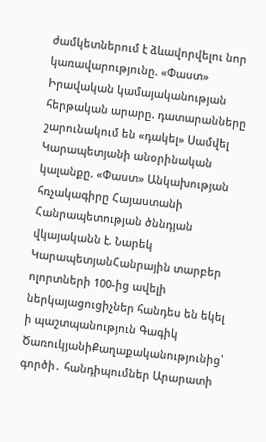ժամկետներում է ձևավորվելու նոր կառավարությունը. «Փաստ» Իրավական կամայականության հերթական արարը. դատարանները շարունակում են «դակել» Սամվել Կարապետյանի անօրինական կալանքը. «Փաստ» Անկախության հռչակագիրը Հայաստանի Հանրապետության ծննդյան վկայականն է. Նարեկ ԿարապետյանՀանրային տարբեր ոլորտների 100-ից ավելի ներկայացուցիչներ հանդես են եկել ի պաշտպանություն Գագիկ ԾառուկյանիՔաղաքականությունից՝ գործի․ հանդիպումներ Արարատի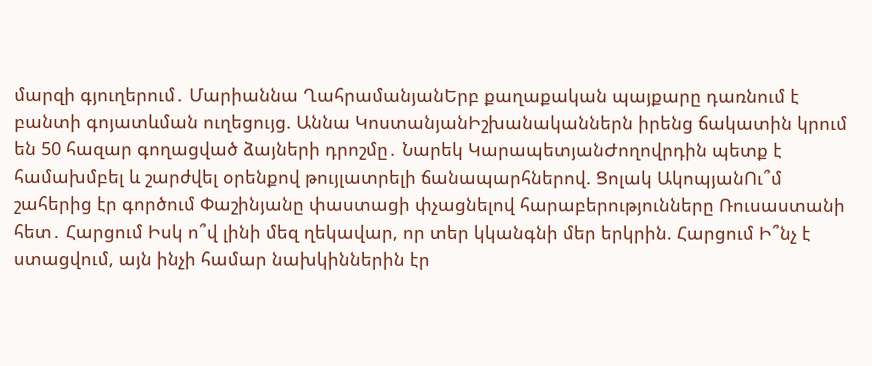մարզի գյուղերում․ Մարիաննա ՂահրամանյանԵրբ քաղաքական պայքարը դառնում է բանտի գոյատևման ուղեցույց. Աննա ԿոստանյանԻշխանականներն իրենց ճակատին կրում են 50 հազար գողացված ձայների դրոշմը․ Նարեկ ԿարապետյանԺողովրդին պետք է համախմբել և շարժվել օրենքով թույլատրելի ճանապարհներով. Ցոլակ ԱկոպյանՈւ՞մ շահերից էր գործում Փաշինյանը փաստացի փչացնելով հարաբերությունները Ռուսաստանի հետ․ Հարցում Իսկ ո՞վ լինի մեզ ղեկավար, որ տեր կկանգնի մեր երկրին. Հարցում Ի՞նչ է ստացվում, այն ինչի համար նախկիններին էր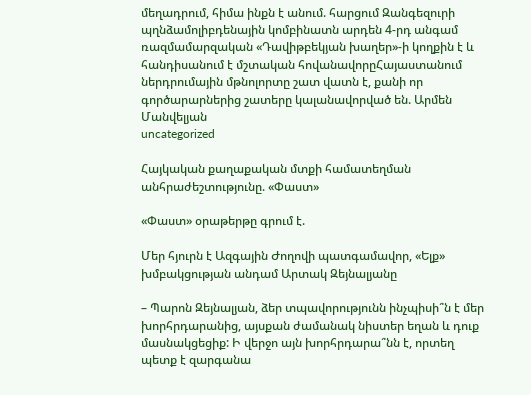մեղադրում, հիմա ինքն է անում. հարցում Զանգեզուրի պղնձամոլիբդենային կոմբինատն արդեն 4-րդ անգամ ռազմամարզական «Դավիթբեկյան խաղեր»-ի կողքին է և հանդիսանում է մշտական հովանավորըՀայաստանում ներդրումային մթնոլորտը շատ վատն է, քանի որ գործարարներից շատերը կալանավորված են. Արմեն Մանվելյան
uncategorized

Հայկական քաղաքական մտքի համատեղման անհրաժեշտությունը. «Փաստ»

«Փաստ» օրաթերթը գրում է.

Մեր հյուրն է Ազգային Ժողովի պատգամավոր, «Ելք» խմբակցության անդամ Արտակ Զեյնալյանը

– Պարոն Զեյնալյան, ձեր տպավորությունն ինչպիսի՞ն է մեր խորհրդարանից, այսքան ժամանակ նիստեր եղան և դուք մասնակցեցիք: Ի վերջո այն խորհրդարա՞նն է, որտեղ պետք է զարգանա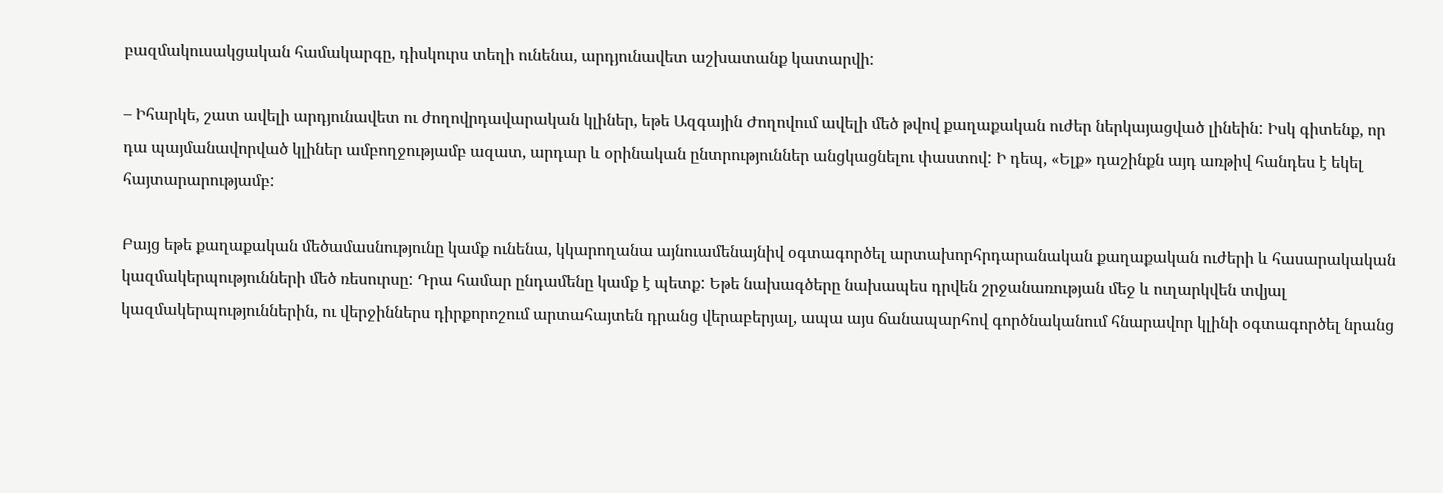բազմակուսակցական համակարգը, դիսկուրս տեղի ունենա, արդյունավետ աշխատանք կատարվի:

– Իհարկե, շատ ավելի արդյունավետ ու ժողովրդավարական կլիներ, եթե Ազգային Ժողովում ավելի մեծ թվով քաղաքական ուժեր ներկայացված լինեին: Իսկ գիտենք, որ դա պայմանավորված կլիներ ամբողջությամբ ազատ, արդար և օրինական ընտրություններ անցկացնելու փաստով: Ի դեպ, «Ելք» դաշինքն այդ առթիվ հանդես է եկել հայտարարությամբ:

Բայց եթե քաղաքական մեծամասնությունը կամք ունենա, կկարողանա այնուամենայնիվ օգտագործել արտախորհրդարանական քաղաքական ուժերի և հասարակական կազմակերպությունների մեծ ռեսուրսը: Դրա համար ընդամենը կամք է պետք: Եթե նախագծերը նախապես դրվեն շրջանառության մեջ և ուղարկվեն տվյալ կազմակերպություններին, ու վերջիններս դիրքորոշում արտահայտեն դրանց վերաբերյալ, ապա այս ճանապարհով գործնականում հնարավոր կլինի օգտագործել նրանց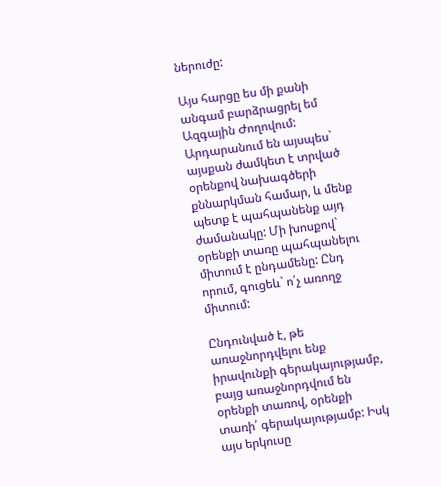ներուժը:

Այս հարցը ես մի քանի անգամ բարձրացրել եմ Ազգային Ժողովում: Արդարանում են այսպես` այսքան ժամկետ է տրված օրենքով նախագծերի քննարկման համար, և մենք պետք է պահպանենք այդ ժամանակը: Մի խոսքով` օրենքի տառը պահպանելու միտում է ընդամենը: Ընդ որում, գուցեև` ո՛չ առողջ միտում:

Ընդունված է, թե առաջնորդվելու ենք իրավունքի գերակայությամբ, բայց առաջնորդվում են օրենքի տառով, օրենքի տառի՛ գերակայությամբ: Իսկ այս երկուսը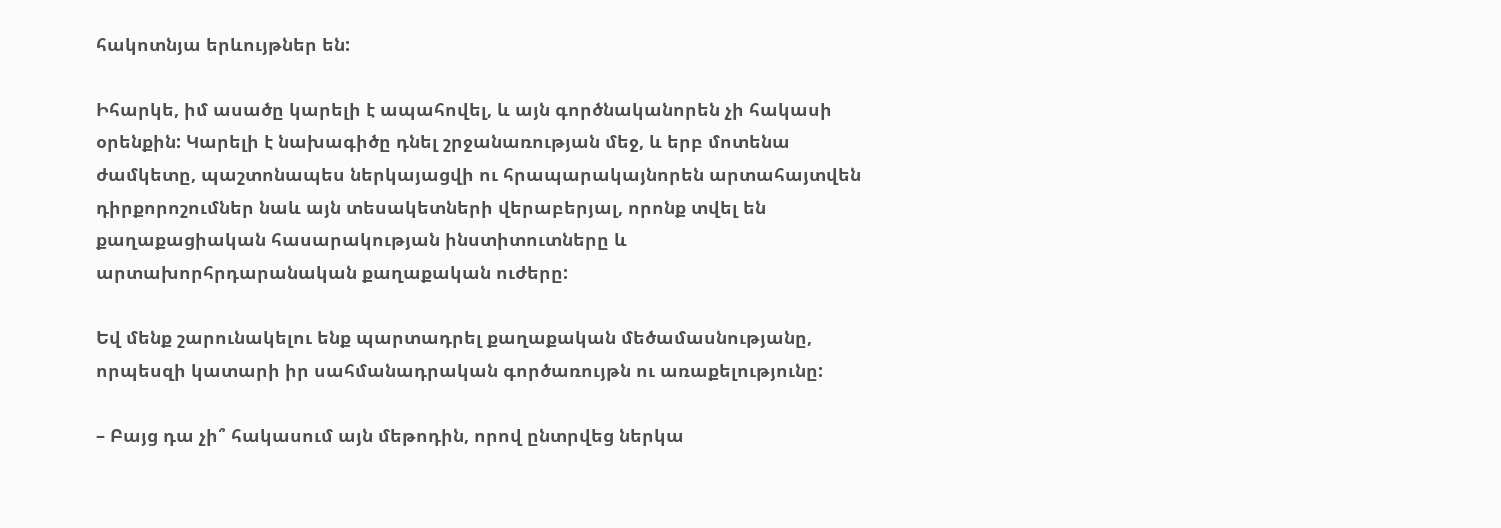հակոտնյա երևույթներ են:

Իհարկե, իմ ասածը կարելի է ապահովել, և այն գործնականորեն չի հակասի օրենքին: Կարելի է նախագիծը դնել շրջանառության մեջ, և երբ մոտենա ժամկետը, պաշտոնապես ներկայացվի ու հրապարակայնորեն արտահայտվեն դիրքորոշումներ նաև այն տեսակետների վերաբերյալ, որոնք տվել են քաղաքացիական հասարակության ինստիտուտները և արտախորհրդարանական քաղաքական ուժերը:

Եվ մենք շարունակելու ենք պարտադրել քաղաքական մեծամասնությանը, որպեսզի կատարի իր սահմանադրական գործառույթն ու առաքելությունը:

– Բայց դա չի՞ հակասում այն մեթոդին, որով ընտրվեց ներկա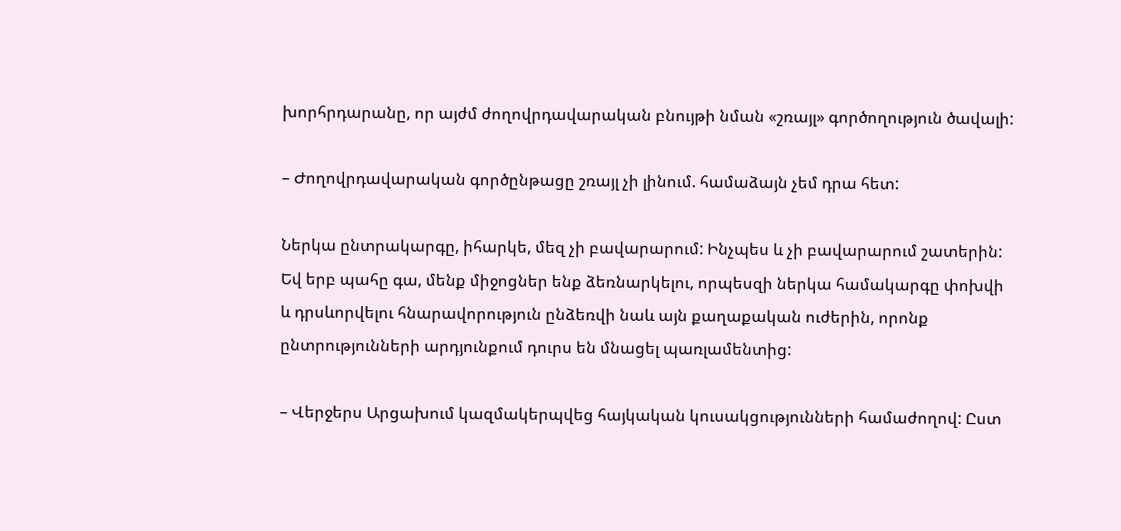խորհրդարանը, որ այժմ ժողովրդավարական բնույթի նման «շռայլ» գործողություն ծավալի:

– Ժողովրդավարական գործընթացը շռայլ չի լինում. համաձայն չեմ դրա հետ:

Ներկա ընտրակարգը, իհարկե, մեզ չի բավարարում: Ինչպես և չի բավարարում շատերին: Եվ երբ պահը գա, մենք միջոցներ ենք ձեռնարկելու, որպեսզի ներկա համակարգը փոխվի և դրսևորվելու հնարավորություն ընձեռվի նաև այն քաղաքական ուժերին, որոնք ընտրությունների արդյունքում դուրս են մնացել պառլամենտից:

– Վերջերս Արցախում կազմակերպվեց հայկական կուսակցությունների համաժողով: Ըստ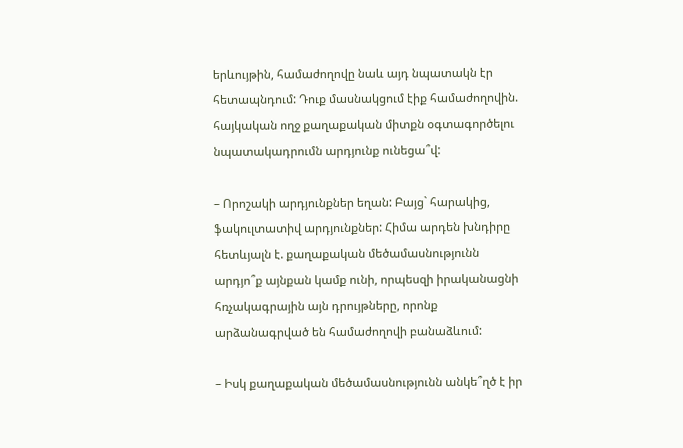երևույթին, համաժողովը նաև այդ նպատակն էր հետապնդում: Դուք մասնակցում էիք համաժողովին. հայկական ողջ քաղաքական միտքն օգտագործելու նպատակադրումն արդյունք ունեցա՞վ:

– Որոշակի արդյունքներ եղան: Բայց` հարակից, ֆակուլտատիվ արդյունքներ: Հիմա արդեն խնդիրը հետևյալն է. քաղաքական մեծամասնությունն արդյո՞ք այնքան կամք ունի, որպեսզի իրականացնի հռչակագրային այն դրույթները, որոնք արձանագրված են համաժողովի բանաձևում:

– Իսկ քաղաքական մեծամասնությունն անկե՞ղծ է իր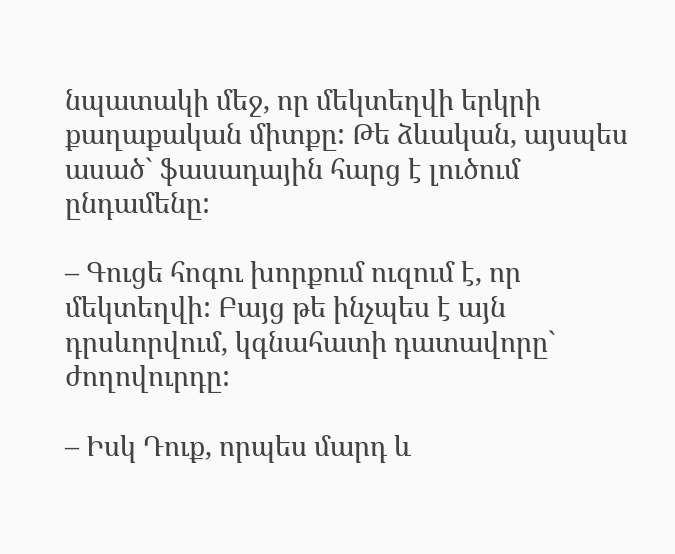նպատակի մեջ, որ մեկտեղվի երկրի քաղաքական միտքը: Թե ձևական, այսպես ասած` ֆասադային հարց է լուծում ընդամենը:

– Գուցե հոգու խորքում ուզում է, որ մեկտեղվի: Բայց թե ինչպես է այն դրսևորվում, կգնահատի դատավորը` ժողովուրդը:

– Իսկ Դուք, որպես մարդ և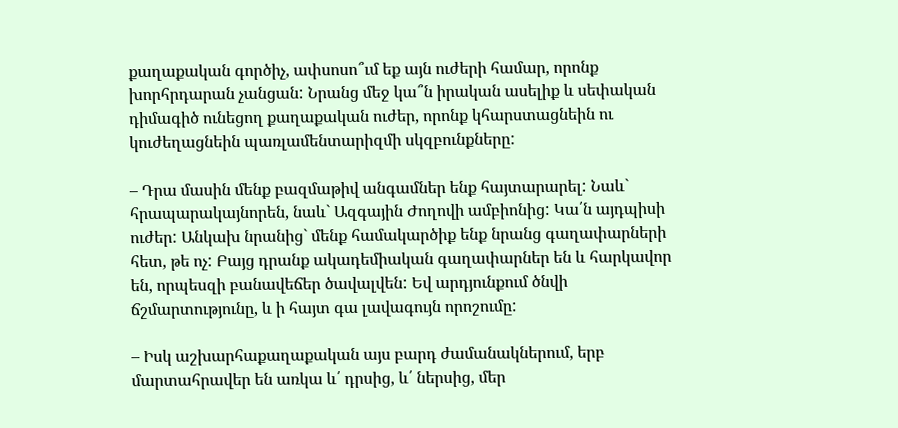քաղաքական գործիչ, ափսոսո՞ւմ եք այն ուժերի համար, որոնք խորհրդարան չանցան: Նրանց մեջ կա՞ն իրական ասելիք և սեփական դիմագիծ ունեցող քաղաքական ուժեր, որոնք կհարստացնեին ու կուժեղացնեին պառլամենտարիզմի սկզբունքները:

– Դրա մասին մենք բազմաթիվ անգամներ ենք հայտարարել: Նաև` հրապարակայնորեն, նաև` Ազգային Ժողովի ամբիոնից: Կա՛ն այդպիսի ուժեր: Անկախ նրանից` մենք համակարծիք ենք նրանց գաղափարների հետ, թե ոչ: Բայց դրանք ակադեմիական գաղափարներ են և հարկավոր են, որպեսզի բանավեճեր ծավալվեն: Եվ արդյունքում ծնվի ճշմարտությունը, և ի հայտ գա լավագույն որոշումը:

– Իսկ աշխարհաքաղաքական այս բարդ ժամանակներում, երբ մարտահրավեր են առկա և՛ դրսից, և՛ ներսից, մեր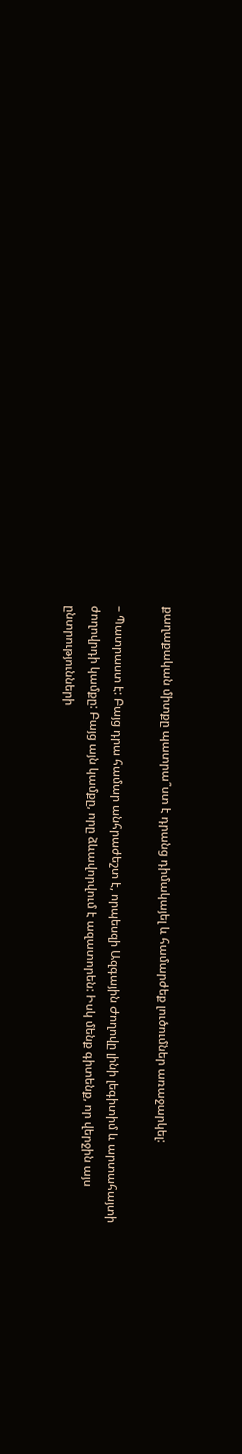քաղաքական միտքը պատրա՞ստ է դրանց դիմակայել և համարժեք լուծումներ առաջարկել:

– Պատրաստ է: Բայց դրա համար անհրաժեշտ է, որպեսզի Ազգային Ժողովը լինի լեգիտիմ և արտահայտի ժողովրդի կամքը: Բայց այն կամքը, որը ձևավորվում է ազատորեն: Իսկ մենք գիտենք, որ վերջին այս ընտրությունների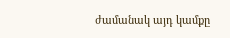ժամանակ այդ կամքը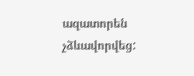ազատորեն չձևավորվեց: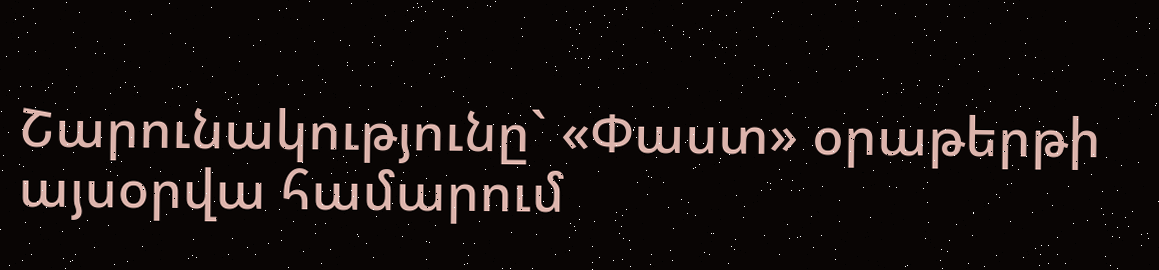Շարունակությունը` «Փաստ» օրաթերթի այսօրվա համարում